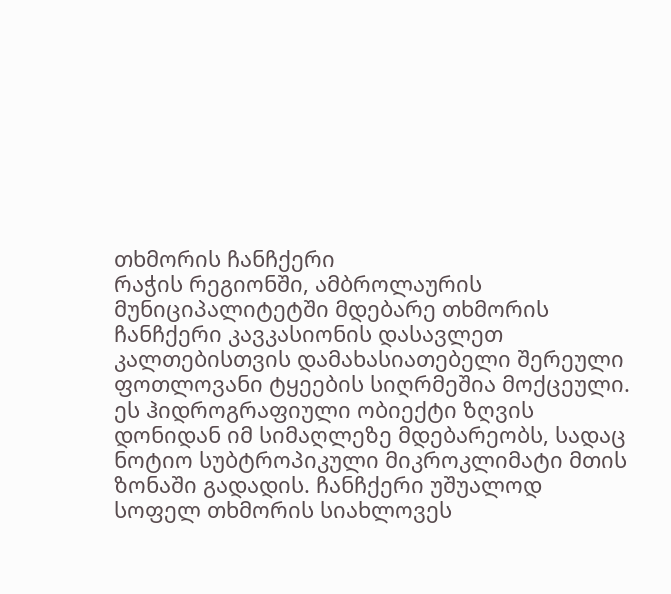თხმორის ჩანჩქერი
რაჭის რეგიონში, ამბროლაურის მუნიციპალიტეტში მდებარე თხმორის ჩანჩქერი კავკასიონის დასავლეთ კალთებისთვის დამახასიათებელი შერეული ფოთლოვანი ტყეების სიღრმეშია მოქცეული. ეს ჰიდროგრაფიული ობიექტი ზღვის დონიდან იმ სიმაღლეზე მდებარეობს, სადაც ნოტიო სუბტროპიკული მიკროკლიმატი მთის ზონაში გადადის. ჩანჩქერი უშუალოდ სოფელ თხმორის სიახლოვეს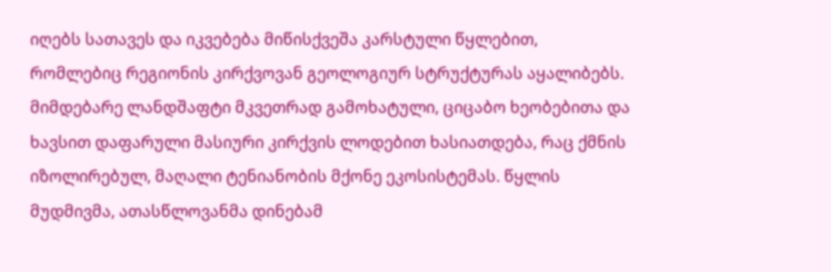იღებს სათავეს და იკვებება მიწისქვეშა კარსტული წყლებით, რომლებიც რეგიონის კირქვოვან გეოლოგიურ სტრუქტურას აყალიბებს.
მიმდებარე ლანდშაფტი მკვეთრად გამოხატული, ციცაბო ხეობებითა და ხავსით დაფარული მასიური კირქვის ლოდებით ხასიათდება, რაც ქმნის იზოლირებულ, მაღალი ტენიანობის მქონე ეკოსისტემას. წყლის მუდმივმა, ათასწლოვანმა დინებამ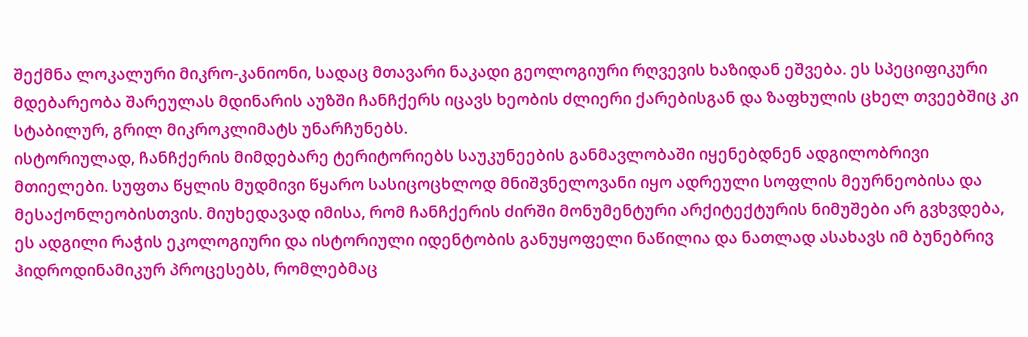შექმნა ლოკალური მიკრო-კანიონი, სადაც მთავარი ნაკადი გეოლოგიური რღვევის ხაზიდან ეშვება. ეს სპეციფიკური მდებარეობა შარეულას მდინარის აუზში ჩანჩქერს იცავს ხეობის ძლიერი ქარებისგან და ზაფხულის ცხელ თვეებშიც კი სტაბილურ, გრილ მიკროკლიმატს უნარჩუნებს.
ისტორიულად, ჩანჩქერის მიმდებარე ტერიტორიებს საუკუნეების განმავლობაში იყენებდნენ ადგილობრივი მთიელები. სუფთა წყლის მუდმივი წყარო სასიცოცხლოდ მნიშვნელოვანი იყო ადრეული სოფლის მეურნეობისა და მესაქონლეობისთვის. მიუხედავად იმისა, რომ ჩანჩქერის ძირში მონუმენტური არქიტექტურის ნიმუშები არ გვხვდება, ეს ადგილი რაჭის ეკოლოგიური და ისტორიული იდენტობის განუყოფელი ნაწილია და ნათლად ასახავს იმ ბუნებრივ ჰიდროდინამიკურ პროცესებს, რომლებმაც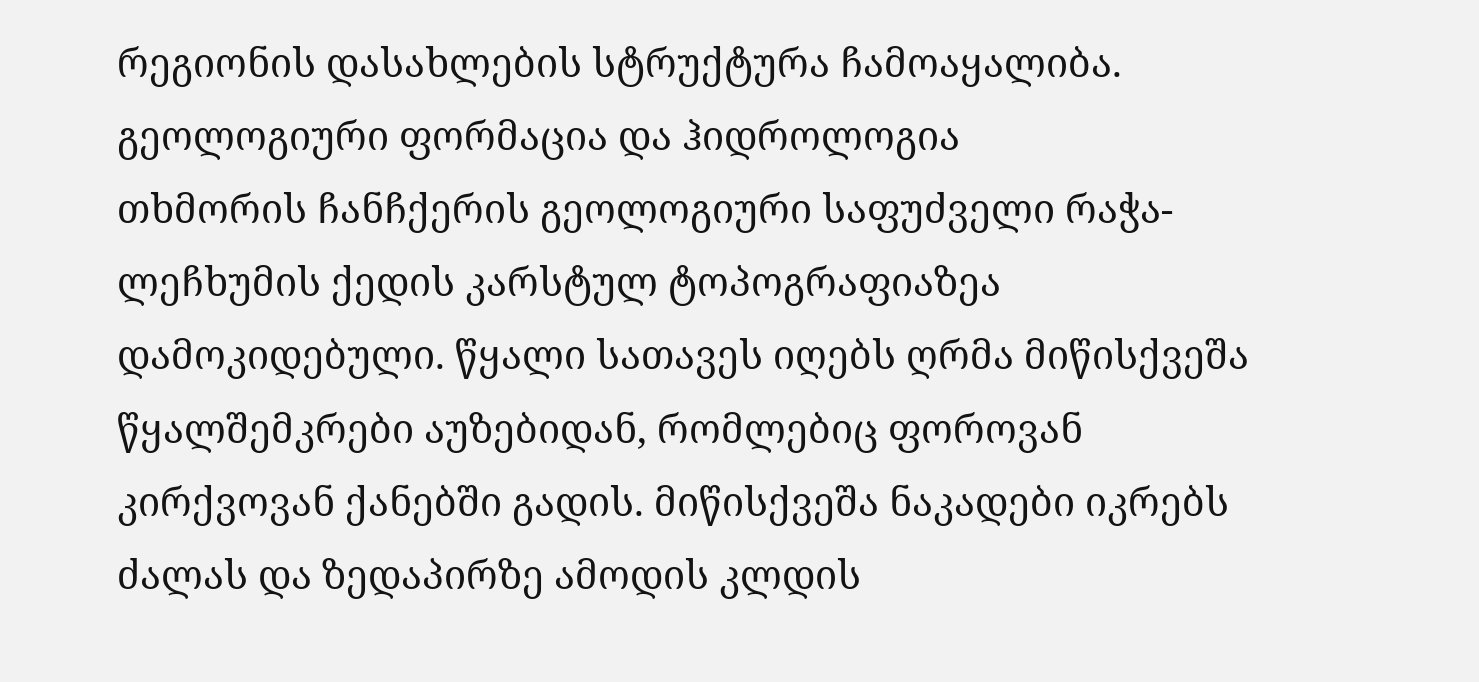რეგიონის დასახლების სტრუქტურა ჩამოაყალიბა.
გეოლოგიური ფორმაცია და ჰიდროლოგია
თხმორის ჩანჩქერის გეოლოგიური საფუძველი რაჭა-ლეჩხუმის ქედის კარსტულ ტოპოგრაფიაზეა დამოკიდებული. წყალი სათავეს იღებს ღრმა მიწისქვეშა წყალშემკრები აუზებიდან, რომლებიც ფოროვან კირქვოვან ქანებში გადის. მიწისქვეშა ნაკადები იკრებს ძალას და ზედაპირზე ამოდის კლდის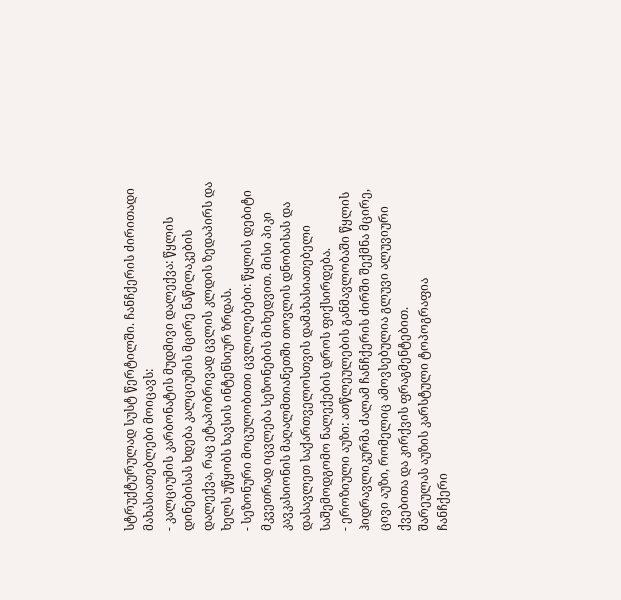სტრუქტურულად სუსტ წერტილში. ჩანჩქერის ძირითადი მახასიათებლები მოიცავს:
- კალციუმის კარბონატის მუდმივი დალექვა: წყლის დინებისას ხდება კალციუმის მცირე ნაწილაკების დალექვა, რაც ეტაპობრივად ცვლის კლდის ზედაპირს და ხელს უწყობს ხავსის ინტენსიურ ზრდას.
- სეზონური მოცულობითი ცვლილებები: წყლის დებიტი მკვეთრად იცვლება სეზონების მიხედვით. მისი პიკი კავკასიონის მაღალმთიანეთში თოვლის დნობისას და დასავლეთ საქართველოსთვის დამახასიათებელი საშემოდგომო ნალექების დროს ფიქსირდება.
- ეროზიული აუზი: ათწლეულების განმავლობაში წყლის ჰიდრავლიკურმა ძალამ ჩანჩქერის ძირში შექმნა მცირე, ცივი აუზი, რომელიც ამოვსებულია გლუვი ალუვიური ქვებითა და კირქვის ფრაგმენტებით.
შარეულას აუზის კარსტული ტოპოგრაფია
ჩანჩქერი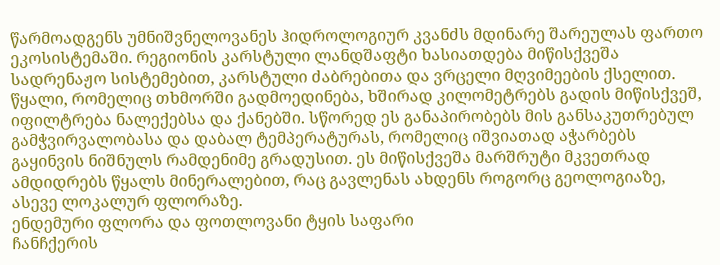წარმოადგენს უმნიშვნელოვანეს ჰიდროლოგიურ კვანძს მდინარე შარეულას ფართო ეკოსისტემაში. რეგიონის კარსტული ლანდშაფტი ხასიათდება მიწისქვეშა სადრენაჟო სისტემებით, კარსტული ძაბრებითა და ვრცელი მღვიმეების ქსელით. წყალი, რომელიც თხმორში გადმოედინება, ხშირად კილომეტრებს გადის მიწისქვეშ, იფილტრება ნალექებსა და ქანებში. სწორედ ეს განაპირობებს მის განსაკუთრებულ გამჭვირვალობასა და დაბალ ტემპერატურას, რომელიც იშვიათად აჭარბებს გაყინვის ნიშნულს რამდენიმე გრადუსით. ეს მიწისქვეშა მარშრუტი მკვეთრად ამდიდრებს წყალს მინერალებით, რაც გავლენას ახდენს როგორც გეოლოგიაზე, ასევე ლოკალურ ფლორაზე.
ენდემური ფლორა და ფოთლოვანი ტყის საფარი
ჩანჩქერის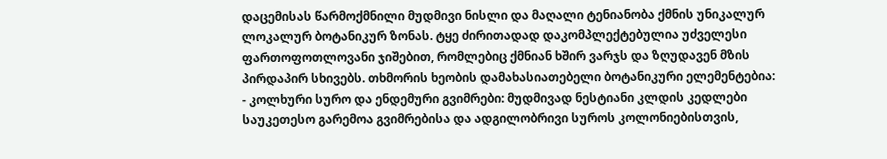დაცემისას წარმოქმნილი მუდმივი ნისლი და მაღალი ტენიანობა ქმნის უნიკალურ ლოკალურ ბოტანიკურ ზონას. ტყე ძირითადად დაკომპლექტებულია უძველესი ფართოფოთლოვანი ჯიშებით, რომლებიც ქმნიან ხშირ ვარჯს და ზღუდავენ მზის პირდაპირ სხივებს. თხმორის ხეობის დამახასიათებელი ბოტანიკური ელემენტებია:
- კოლხური სურო და ენდემური გვიმრები: მუდმივად ნესტიანი კლდის კედლები საუკეთესო გარემოა გვიმრებისა და ადგილობრივი სუროს კოლონიებისთვის,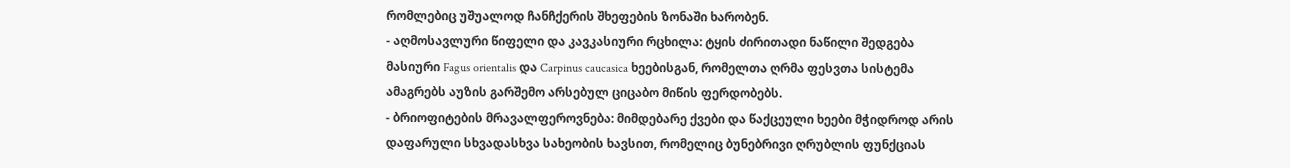რომლებიც უშუალოდ ჩანჩქერის შხეფების ზონაში ხარობენ.
- აღმოსავლური წიფელი და კავკასიური რცხილა: ტყის ძირითადი ნაწილი შედგება მასიური Fagus orientalis და Carpinus caucasica ხეებისგან, რომელთა ღრმა ფესვთა სისტემა ამაგრებს აუზის გარშემო არსებულ ციცაბო მიწის ფერდობებს.
- ბრიოფიტების მრავალფეროვნება: მიმდებარე ქვები და წაქცეული ხეები მჭიდროდ არის დაფარული სხვადასხვა სახეობის ხავსით, რომელიც ბუნებრივი ღრუბლის ფუნქციას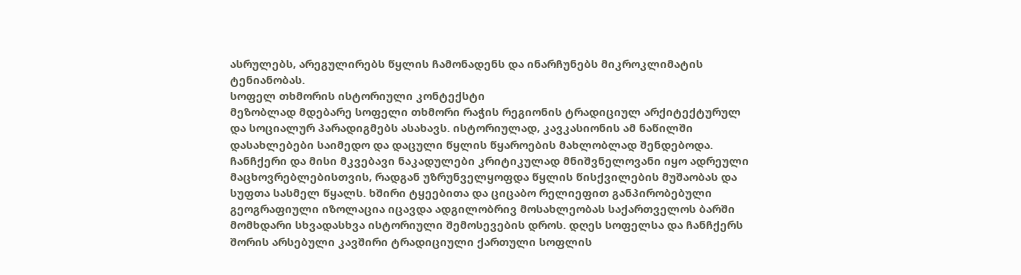ასრულებს, არეგულირებს წყლის ჩამონადენს და ინარჩუნებს მიკროკლიმატის ტენიანობას.
სოფელ თხმორის ისტორიული კონტექსტი
მეზობლად მდებარე სოფელი თხმორი რაჭის რეგიონის ტრადიციულ არქიტექტურულ და სოციალურ პარადიგმებს ასახავს. ისტორიულად, კავკასიონის ამ ნაწილში დასახლებები საიმედო და დაცული წყლის წყაროების მახლობლად შენდებოდა. ჩანჩქერი და მისი მკვებავი ნაკადულები კრიტიკულად მნიშვნელოვანი იყო ადრეული მაცხოვრებლებისთვის, რადგან უზრუნველყოფდა წყლის წისქვილების მუშაობას და სუფთა სასმელ წყალს. ხშირი ტყეებითა და ციცაბო რელიეფით განპირობებული გეოგრაფიული იზოლაცია იცავდა ადგილობრივ მოსახლეობას საქართველოს ბარში მომხდარი სხვადასხვა ისტორიული შემოსევების დროს. დღეს სოფელსა და ჩანჩქერს შორის არსებული კავშირი ტრადიციული ქართული სოფლის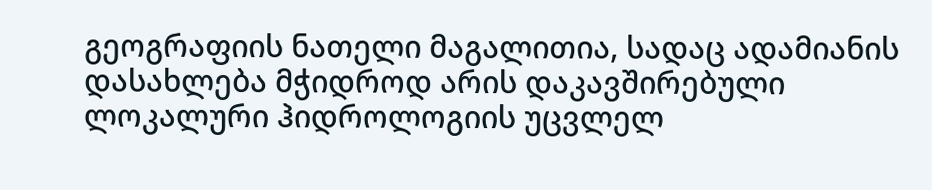გეოგრაფიის ნათელი მაგალითია, სადაც ადამიანის დასახლება მჭიდროდ არის დაკავშირებული ლოკალური ჰიდროლოგიის უცვლელ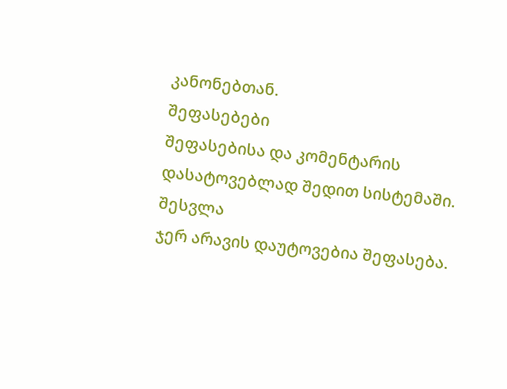კანონებთან.
შეფასებები
შეფასებისა და კომენტარის დასატოვებლად შედით სისტემაში. შესვლა
ჯერ არავის დაუტოვებია შეფასება.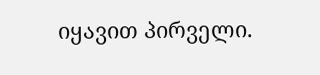იყავით პირველი.